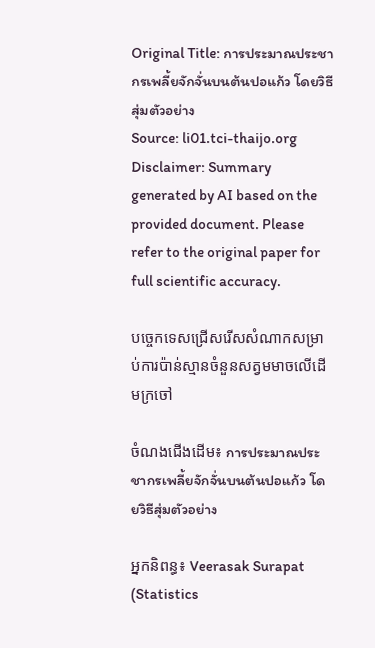Original Title: การประมาณประชากรเพลี้ยจักจั่นบนต้นปอแก้ว โดยวิธีสุ่มตัวอย่าง
Source: li01.tci-thaijo.org
Disclaimer: Summary generated by AI based on the provided document. Please refer to the original paper for full scientific accuracy.

បច្ចេកទេសជ្រើសរើសសំណាកសម្រាប់ការប៉ាន់ស្មានចំនួនសត្វមមាចលើដើមក្រចៅ

ចំណងជើងដើម៖ การประมาณประชากรเพลี้ยจักจั่นบนต้นปอแก้ว โดยวิธีสุ่มตัวอย่าง

អ្នកនិពន្ធ៖ Veerasak Surapat (Statistics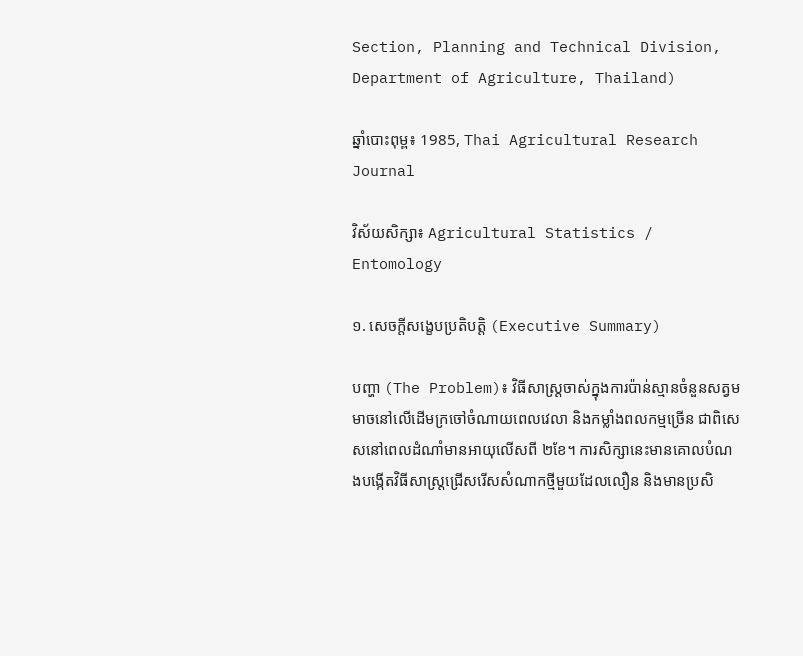Section, Planning and Technical Division, Department of Agriculture, Thailand)

ឆ្នាំបោះពុម្ព៖ 1985, Thai Agricultural Research Journal

វិស័យសិក្សា៖ Agricultural Statistics / Entomology

១. សេចក្តីសង្ខេបប្រតិបត្តិ (Executive Summary)

បញ្ហា (The Problem)៖ វិធីសាស្ត្រចាស់ក្នុងការប៉ាន់ស្មានចំនួនសត្វមមាចនៅលើដើមក្រចៅចំណាយពេលវេលា និងកម្លាំងពលកម្មច្រើន ជាពិសេសនៅពេលដំណាំមានអាយុលើសពី ២ខែ។ ការសិក្សានេះមានគោលបំណងបង្កើតវិធីសាស្ត្រជ្រើសរើសសំណាកថ្មីមួយដែលលឿន និងមានប្រសិ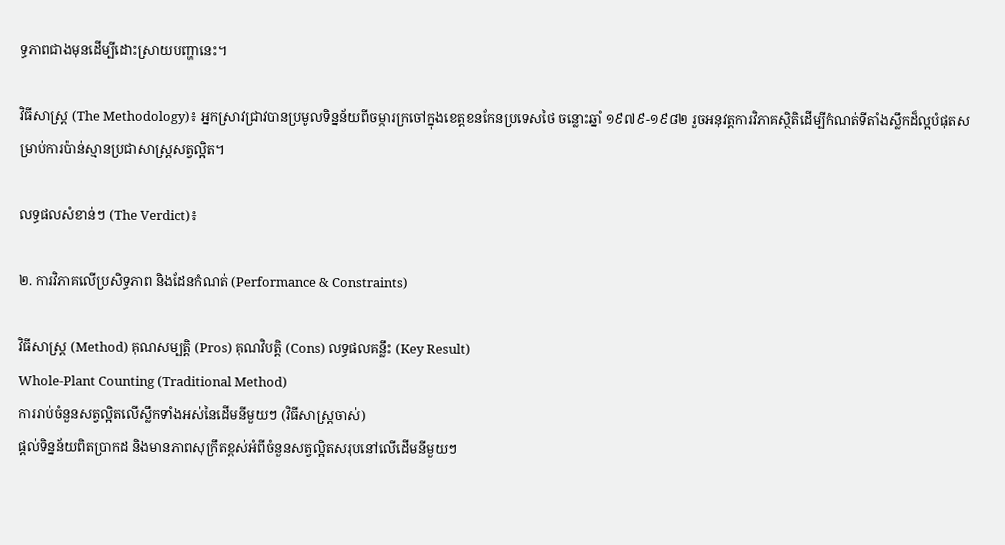ទ្ធភាពជាងមុនដើម្បីដោះស្រាយបញ្ហានេះ។

វិធីសាស្ត្រ (The Methodology)៖ អ្នកស្រាវជ្រាវបានប្រមូលទិន្នន័យពីចម្ការក្រចៅក្នុងខេត្តខនកែនប្រទេសថៃ ចន្លោះឆ្នាំ ១៩៧៩-១៩៨២ រួចអនុវត្តការវិភាគស្ថិតិដើម្បីកំណត់ទីតាំងស្លឹកដ៏ល្អបំផុតសម្រាប់ការប៉ាន់ស្មានប្រជាសាស្ត្រសត្វល្អិត។

លទ្ធផលសំខាន់ៗ (The Verdict)៖

២. ការវិភាគលើប្រសិទ្ធភាព និងដែនកំណត់ (Performance & Constraints)

វិធីសាស្ត្រ (Method) គុណសម្បត្តិ (Pros) គុណវិបត្តិ (Cons) លទ្ធផលគន្លឹះ (Key Result)
Whole-Plant Counting (Traditional Method)
ការរាប់ចំនួនសត្វល្អិតលើស្លឹកទាំងអស់នៃដើមនីមួយៗ (វិធីសាស្ត្រចាស់)
ផ្តល់ទិន្នន័យពិតប្រាកដ និងមានភាពសុក្រឹតខ្ពស់អំពីចំនួនសត្វល្អិតសរុបនៅលើដើមនីមួយៗ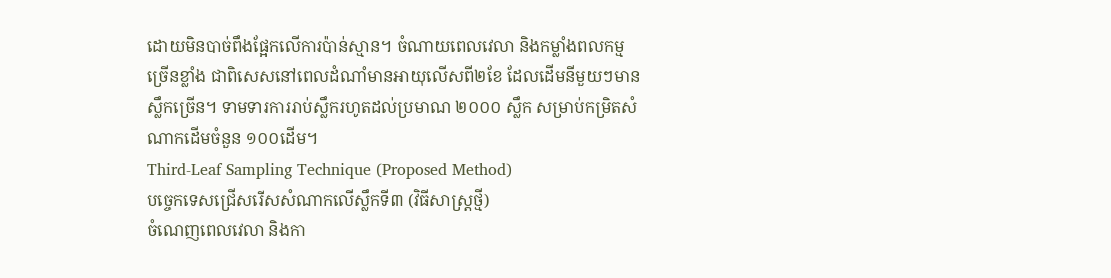ដោយមិនបាច់ពឹងផ្អែកលើការប៉ាន់ស្មាន។ ចំណាយពេលវេលា និងកម្លាំងពលកម្មច្រើនខ្លាំង ជាពិសេសនៅពេលដំណាំមានអាយុលើសពី២ខែ ដែលដើមនីមួយៗមានស្លឹកច្រើន។ ទាមទារការរាប់ស្លឹករហូតដល់ប្រមាណ ២០០០ ស្លឹក សម្រាប់កម្រិតសំណាកដើមចំនួន ១០០ដើម។
Third-Leaf Sampling Technique (Proposed Method)
បច្ចេកទេសជ្រើសរើសសំណាកលើស្លឹកទី៣ (វិធីសាស្ត្រថ្មី)
ចំណេញពេលវេលា និងកា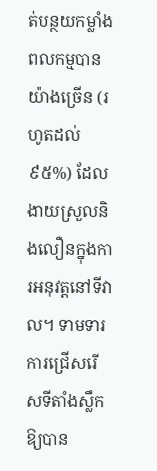ត់បន្ថយកម្លាំងពលកម្មបានយ៉ាងច្រើន (រហូតដល់ ៩៥%) ដែលងាយស្រួលនិងលឿនក្នុងការអនុវត្តនៅទីវាល។ ទាមទារការជ្រើសរើសទីតាំងស្លឹកឱ្យបាន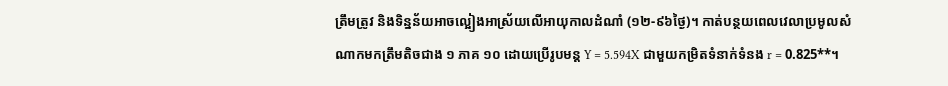ត្រឹមត្រូវ និងទិន្នន័យអាចល្អៀងអាស្រ័យលើអាយុកាលដំណាំ (១២-៩៦ថ្ងៃ)។ កាត់បន្ថយពេលវេលាប្រមូលសំណាកមកត្រឹមតិចជាង ១ ភាគ ១០ ដោយប្រើរូបមន្ត Y = 5.594X ជាមួយកម្រិតទំនាក់ទំនង r = 0.825**។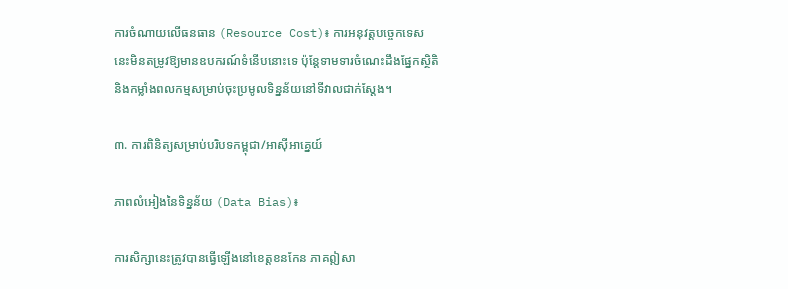ការចំណាយលើធនធាន (Resource Cost)៖ ការអនុវត្តបច្ចេកទេសនេះមិនតម្រូវឱ្យមានឧបករណ៍ទំនើបនោះទេ ប៉ុន្តែទាមទារចំណេះដឹងផ្នែកស្ថិតិ និងកម្លាំងពលកម្មសម្រាប់ចុះប្រមូលទិន្នន័យនៅទីវាលជាក់ស្តែង។

៣. ការពិនិត្យសម្រាប់បរិបទកម្ពុជា/អាស៊ីអាគ្នេយ៍

ភាពលំអៀងនៃទិន្នន័យ (Data Bias)៖

ការសិក្សានេះត្រូវបានធ្វើឡើងនៅខេត្តខនកែន ភាគឦសា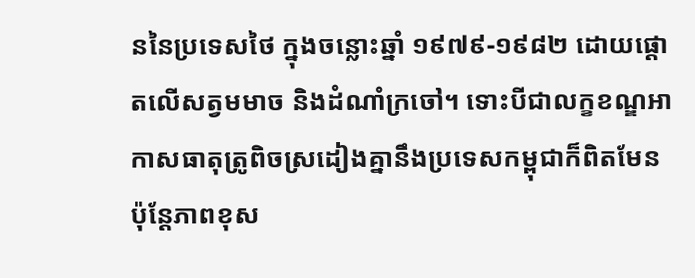ននៃប្រទេសថៃ ក្នុងចន្លោះឆ្នាំ ១៩៧៩-១៩៨២ ដោយផ្តោតលើសត្វមមាច និងដំណាំក្រចៅ។ ទោះបីជាលក្ខខណ្ឌអាកាសធាតុត្រូពិចស្រដៀងគ្នានឹងប្រទេសកម្ពុជាក៏ពិតមែន ប៉ុន្តែភាពខុស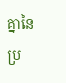គ្នានៃប្រ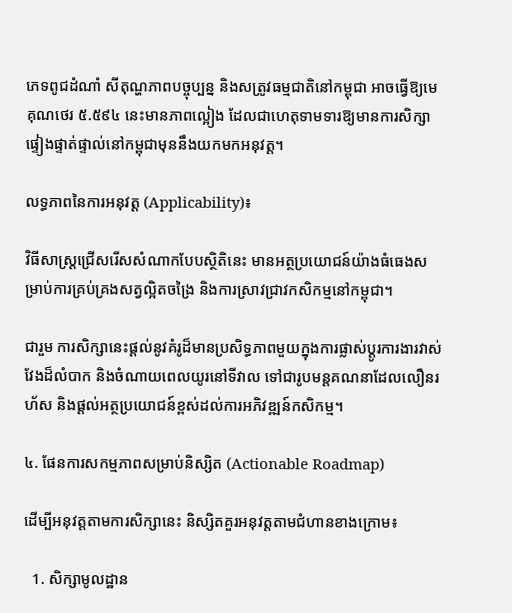ភេទពូជដំណាំ សីតុណ្ហភាពបច្ចុប្បន្ន និងសត្រូវធម្មជាតិនៅកម្ពុជា អាចធ្វើឱ្យមេគុណថេរ ៥.៥៩៤ នេះមានភាពល្អៀង ដែលជាហេតុទាមទារឱ្យមានការសិក្សាផ្ទៀងផ្ទាត់ផ្ទាល់នៅកម្ពុជាមុននឹងយកមកអនុវត្ត។

លទ្ធភាពនៃការអនុវត្ត (Applicability)៖

វិធីសាស្ត្រជ្រើសរើសសំណាកបែបស្ថិតិនេះ មានអត្ថប្រយោជន៍យ៉ាងធំធេងសម្រាប់ការគ្រប់គ្រងសត្វល្អិតចង្រៃ និងការស្រាវជ្រាវកសិកម្មនៅកម្ពុជា។

ជារួម ការសិក្សានេះផ្តល់នូវគំរូដ៏មានប្រសិទ្ធភាពមួយក្នុងការផ្លាស់ប្តូរការងារវាស់វែងដ៏លំបាក និងចំណាយពេលយូរនៅទីវាល ទៅជារូបមន្តគណនាដែលលឿនរហ័ស និងផ្តល់អត្ថប្រយោជន៍ខ្ពស់ដល់ការអភិវឌ្ឍន៍កសិកម្ម។

៤. ផែនការសកម្មភាពសម្រាប់និស្សិត (Actionable Roadmap)

ដើម្បីអនុវត្តតាមការសិក្សានេះ និស្សិតគួរអនុវត្តតាមជំហានខាងក្រោម៖

  1. សិក្សាមូលដ្ឋាន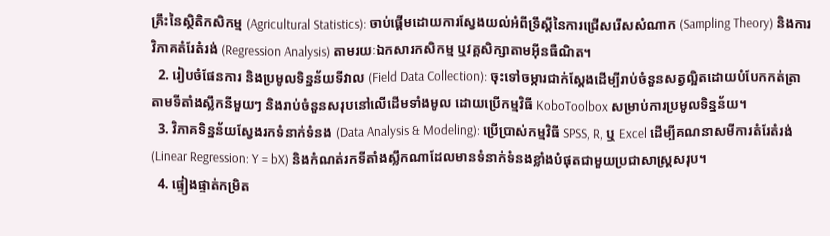គ្រឹះនៃស្ថិតិកសិកម្ម (Agricultural Statistics): ចាប់ផ្តើមដោយការស្វែងយល់អំពីទ្រឹស្តីនៃការជ្រើសរើសសំណាក (Sampling Theory) និងការវិភាគតំរែតំរង់ (Regression Analysis) តាមរយៈឯកសារកសិកម្ម ឬវគ្គសិក្សាតាមអ៊ីនធឺណិត។
  2. រៀបចំផែនការ និងប្រមូលទិន្នន័យទីវាល (Field Data Collection): ចុះទៅចម្ការជាក់ស្តែងដើម្បីរាប់ចំនួនសត្វល្អិតដោយបំបែកកត់ត្រាតាមទីតាំងស្លឹកនីមួយៗ និងរាប់ចំនួនសរុបនៅលើដើមទាំងមូល ដោយប្រើកម្មវិធី KoboToolbox សម្រាប់ការប្រមូលទិន្នន័យ។
  3. វិភាគទិន្នន័យស្វែងរកទំនាក់ទំនង (Data Analysis & Modeling): ប្រើប្រាស់កម្មវិធី SPSS, R, ឬ Excel ដើម្បីគណនាសមីការតំរែតំរង់ (Linear Regression: Y = bX) និងកំណត់រកទីតាំងស្លឹកណាដែលមានទំនាក់ទំនងខ្លាំងបំផុតជាមួយប្រជាសាស្ត្រសរុប។
  4. ផ្ទៀងផ្ទាត់កម្រិត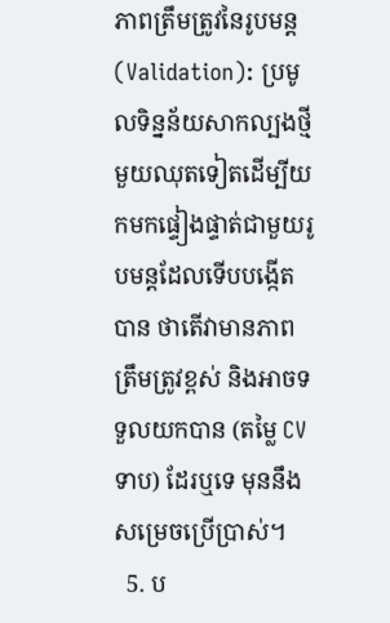ភាពត្រឹមត្រូវនៃរូបមន្ត (Validation): ប្រមូលទិន្នន័យសាកល្បងថ្មីមួយឈុតទៀតដើម្បីយកមកផ្ទៀងផ្ទាត់ជាមួយរូបមន្តដែលទើបបង្កើតបាន ថាតើវាមានភាពត្រឹមត្រូវខ្ពស់ និងអាចទទួលយកបាន (តម្លៃ CV ទាប) ដែរឬទេ មុននឹងសម្រេចប្រើប្រាស់។
  5. ប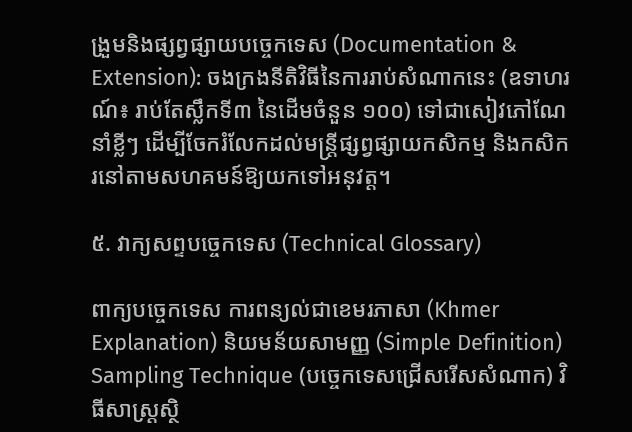ង្រួមនិងផ្សព្វផ្សាយបច្ចេកទេស (Documentation & Extension): ចងក្រងនីតិវិធីនៃការរាប់សំណាកនេះ (ឧទាហរណ៍៖ រាប់តែស្លឹកទី៣ នៃដើមចំនួន ១០០) ទៅជាសៀវភៅណែនាំខ្លីៗ ដើម្បីចែករំលែកដល់មន្ត្រីផ្សព្វផ្សាយកសិកម្ម និងកសិករនៅតាមសហគមន៍ឱ្យយកទៅអនុវត្ត។

៥. វាក្យសព្ទបច្ចេកទេស (Technical Glossary)

ពាក្យបច្ចេកទេស ការពន្យល់ជាខេមរភាសា (Khmer Explanation) និយមន័យសាមញ្ញ (Simple Definition)
Sampling Technique (បច្ចេកទេសជ្រើសរើសសំណាក) វិធីសាស្ត្រស្ថិ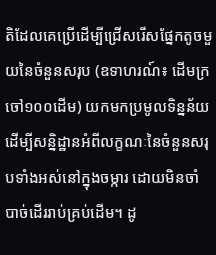តិដែលគេប្រើដើម្បីជ្រើសរើសផ្នែកតូចមួយនៃចំនួនសរុប (ឧទាហរណ៍៖ ដើមក្រចៅ១០០ដើម) យកមកប្រមូលទិន្នន័យ ដើម្បីសន្និដ្ឋានអំពីលក្ខណៈនៃចំនួនសរុបទាំងអស់នៅក្នុងចម្ការ ដោយមិនចាំបាច់ដើររាប់គ្រប់ដើម។ ដូ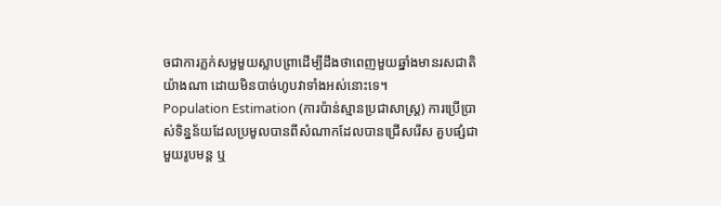ចជាការភ្លក់សម្លមួយស្លាបព្រាដើម្បីដឹងថាពេញមួយឆ្នាំងមានរសជាតិយ៉ាងណា ដោយមិនបាច់ហូបវាទាំងអស់នោះទេ។
Population Estimation (ការប៉ាន់ស្មានប្រជាសាស្ត្រ) ការប្រើប្រាស់ទិន្នន័យដែលប្រមូលបានពីសំណាកដែលបានជ្រើសរើស គួបផ្សំជាមួយរូបមន្ត ឬ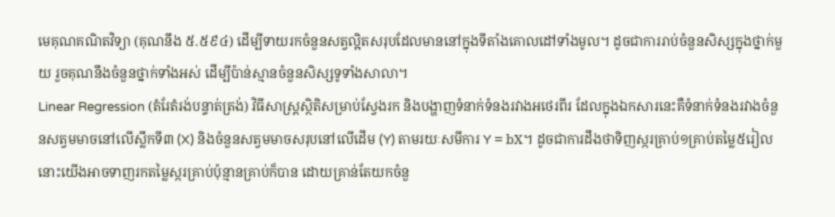មេគុណគណិតវិទ្យា (គុណនឹង ៥.៥៩៤) ដើម្បីទាយរកចំនួនសត្វល្អិតសរុបដែលមាននៅក្នុងទីតាំងគោលដៅទាំងមូល។ ដូចជាការរាប់ចំនួនសិស្សក្នុងថ្នាក់មួយ រួចគុណនឹងចំនួនថ្នាក់ទាំងអស់ ដើម្បីប៉ាន់ស្មានចំនួនសិស្សទូទាំងសាលា។
Linear Regression (តំរែតំរង់បន្ទាត់ត្រង់) វិធីសាស្ត្រស្ថិតិសម្រាប់ស្វែងរក និងបង្ហាញទំនាក់ទំនងរវាងអថេរពីរ ដែលក្នុងឯកសារនេះគឺទំនាក់ទំនងរវាងចំនួនសត្វមមាចនៅលើស្លឹកទី៣ (X) និងចំនួនសត្វមមាចសរុបនៅលើដើម (Y) តាមរយៈសមីការ Y = bX។ ដូចជាការដឹងថាទិញស្ករគ្រាប់១គ្រាប់តម្លៃ៥រៀល នោះយើងអាចទាញរកតម្លៃស្ករគ្រាប់ប៉ុន្មានគ្រាប់ក៏បាន ដោយគ្រាន់តែយកចំនួ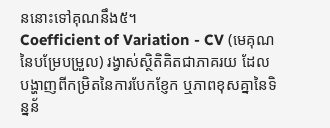ននោះទៅគុណនឹង៥។
Coefficient of Variation - CV (មេគុណនៃបម្រែបម្រួល) រង្វាស់ស្ថិតិគិតជាភាគរយ ដែលបង្ហាញពីកម្រិតនៃការបែកខ្ញែក ឬភាពខុសគ្នានៃទិន្នន័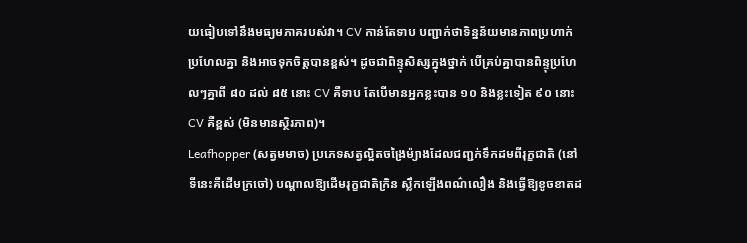យធៀបទៅនឹងមធ្យមភាគរបស់វា។ CV កាន់តែទាប បញ្ជាក់ថាទិន្នន័យមានភាពប្រហាក់ប្រហែលគ្នា និងអាចទុកចិត្តបានខ្ពស់។ ដូចជាពិន្ទុសិស្សក្នុងថ្នាក់ បើគ្រប់គ្នាបានពិន្ទុប្រហែលៗគ្នាពី ៨០ ដល់ ៨៥ នោះ CV គឺទាប តែបើមានអ្នកខ្លះបាន ១០ និងខ្លះទៀត ៩០ នោះ CV គឺខ្ពស់ (មិនមានស្ថិរភាព)។
Leafhopper (សត្វមមាច) ប្រភេទសត្វល្អិតចង្រៃម៉្យាងដែលជញ្ជក់ទឹកដមពីរុក្ខជាតិ (នៅទីនេះគឺដើមក្រចៅ) បណ្តាលឱ្យដើមរុក្ខជាតិក្រិន ស្លឹកឡើងពណ៌លឿង និងធ្វើឱ្យខូចខាតដ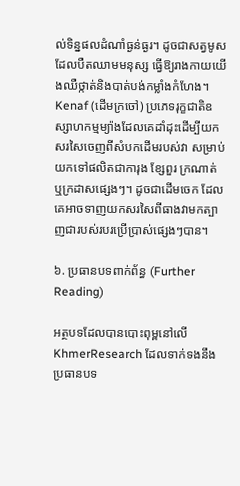ល់ទិន្នផលដំណាំធ្ងន់ធ្ងរ។ ដូចជាសត្វមូសដែលបឺតឈាមមនុស្ស ធ្វើឱ្យរាងកាយយើងឈឺថ្កាត់និងបាត់បង់កម្លាំងកំហែង។
Kenaf (ដើមក្រចៅ) ប្រភេទរុក្ខជាតិឧស្សាហកម្មម្យ៉ាងដែលគេដាំដុះដើម្បីយកសរសៃចេញពីសំបកដើមរបស់វា សម្រាប់យកទៅផលិតជាការុង ខ្សែពួរ ក្រណាត់ ឬក្រដាសផ្សេងៗ។ ដូចជាដើមចេក ដែលគេអាចទាញយកសរសៃពីធាងវាមកត្បាញជារបស់របរប្រើប្រាស់ផ្សេងៗបាន។

៦. ប្រធានបទពាក់ព័ន្ធ (Further Reading)

អត្ថបទដែលបានបោះពុម្ពនៅលើ KhmerResearch ដែលទាក់ទងនឹងប្រធានបទ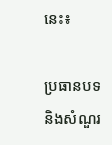នេះ៖

ប្រធានបទ និងសំណួរ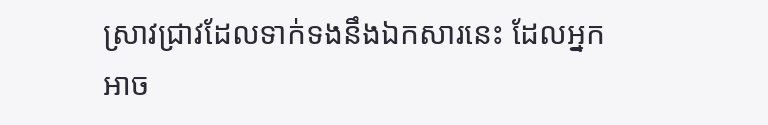ស្រាវជ្រាវដែលទាក់ទងនឹងឯកសារនេះ ដែលអ្នកអាច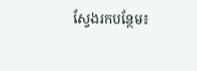ស្វែងរកបន្ថែម៖